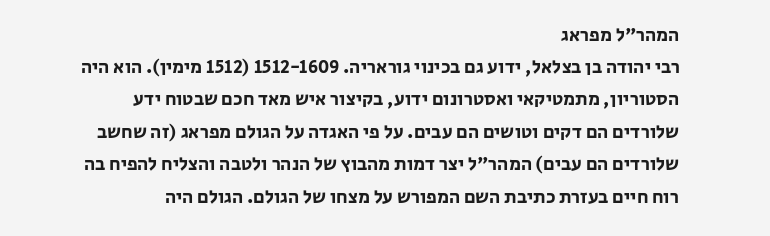המהר"ל מפראג
רבי יהודה בן בצלאל, ידוע גם בכינוי גוראריה. 1512-1609 (1512 מימין). הוא היה הסטוריון, מתמטיקאי ואסטרונום ידוע, בקיצור איש מאד חכם שבטוח ידע שלורדים הם דקים וטושים הם עבים. על פי האגדה על הגולם מפראג (זה שחשב שלורדים הם עבים) המהר"ל יצר דמות מהבוץ של הנהר ולטבה והצליח להפיח בה רוח חיים בעזרת כתיבת השם המפורש על מצחו של הגולם. הגולם היה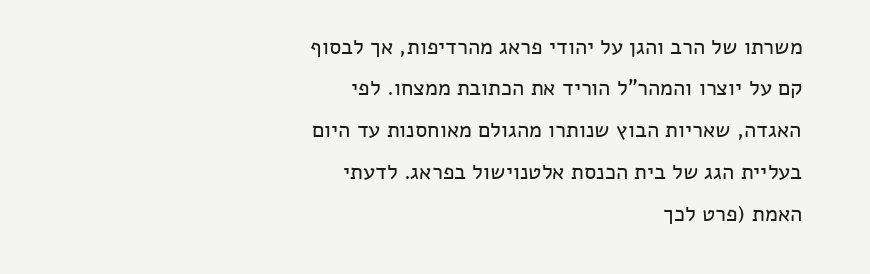משרתו של הרב והגן על יהודי פראג מהרדיפות, אך לבסוף קם על יוצרו והמהר"ל הוריד את הכתובת ממצחו. לפי האגדה, שאריות הבוץ שנותרו מהגולם מאוחסנות עד היום בעליית הגג של בית הכנסת אלטנוישול בפראג. לדעתי האמת (פרט לכך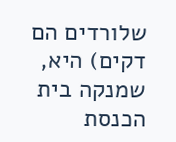שלורדים הם דקים) היא, שמנקה בית הכנסת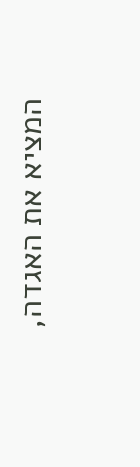המציא את האגדה,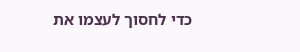כדי לחסוך לעצמו את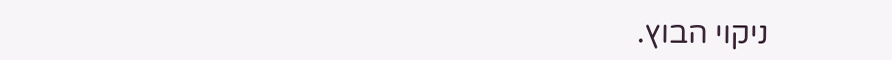ניקוי הבוץ.